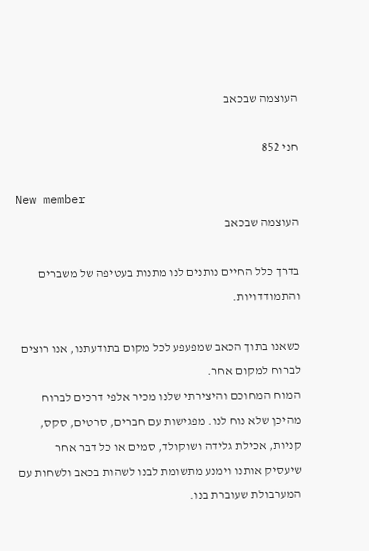העוצמה שבכאב

חני 852

New member
העוצמה שבכאב

בדרך כלל החיים נותנים לנו מתנות בעטיפה של משברים והתמודדויות.

כשאנו בתוך הכאב שמפעפע לכל מקום בתודעתנו, אנו רוצים לברוח למקום אחר.
המוח המחוכם והיצירתי שלנו מכיר אלפי דרכים לברוח מהיכן שלא נוח לנו. מפגישות עם חברים, סרטים, סקס, קניות, אכילת גלידה ושוקולד, סמים או כל דבר אחר שיעסיק אותנו וימנע מתשומת לבנו לשהות בכאב ולשחות עם המערבולת שעוברת בנו.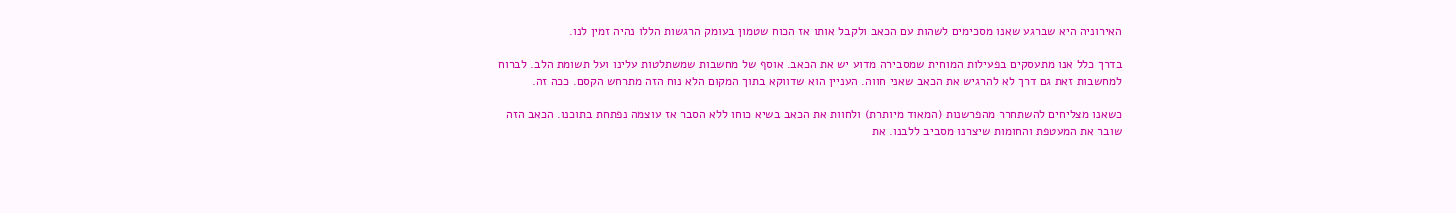האירוניה היא שברגע שאנו מסכימים לשהות עם הכאב ולקבל אותו אז הכוח שטמון בעומק הרגשות הללו נהיה זמין לנו.

בדרך כלל אנו מתעסקים בפעילות המוחית שמסבירה מדוע יש את הכאב. אוסף של מחשבות שמשתלטות עלינו ועל תשומת הלב. לברוח למחשבות זאת גם דרך לא להרגיש את הכאב שאני חווה. העניין הוא שדווקא בתוך המקום הלא נוח הזה מתרחש הקסם. ככה זה.

כשאנו מצליחים להשתחרר מהפרשנות (המאוד מיותרת) ולחוות את הכאב בשיא כוחו ללא הסבר אז עוצמה נפתחת בתוכנו. הכאב הזה שובר את המעטפת והחומות שיצרנו מסביב ללבנו. את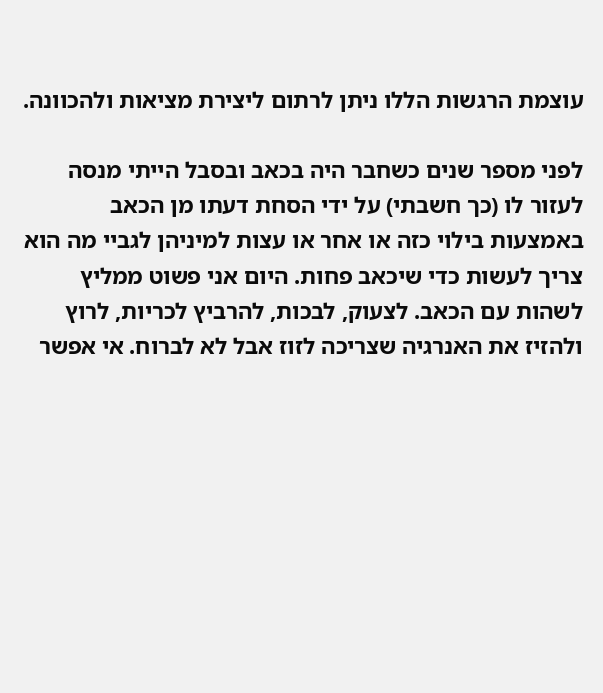עוצמת הרגשות הללו ניתן לרתום ליצירת מציאות ולהכוונה.

לפני מספר שנים כשחבר היה בכאב ובסבל הייתי מנסה לעזור לו (כך חשבתי) על ידי הסחת דעתו מן הכאב באמצעות בילוי כזה או אחר או עצות למיניהן לגביי מה הוא צריך לעשות כדי שיכאב פחות. היום אני פשוט ממליץ לשהות עם הכאב. לצעוק, לבכות, להרביץ לכריות, לרוץ ולהזיז את האנרגיה שצריכה לזוז אבל לא לברוח. אי אפשר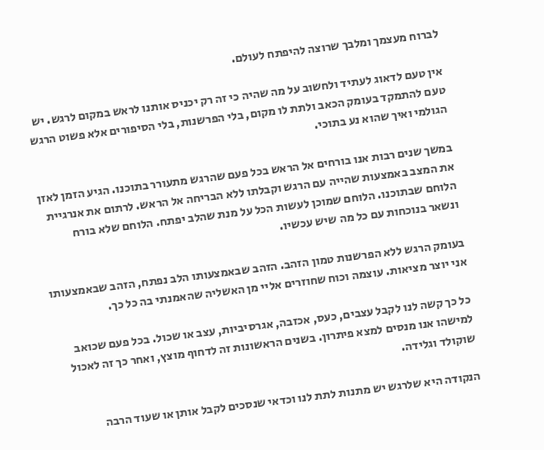לברוח מעצמך ומלבך שרוצה להיפתח לעולם.

אין טעם לדאוג לעתיד ולחשוב על מה שהיה כי זה רק יכניס אותנו לראש במקום לרגש. יש טעם להתמקד בעומק הכאב ולתת לו מקום, בלי הפרשנות, בלי הסיפורים אלא פשוט הרגש הגולמי ואיך שהוא נע בתוכי.

במשך שנים רבות אנו בורחים אל הראש בכל פעם שהרגש מתעורר בתוכנו. הגיע הזמן לאזן את המצב באמצעות שהייה עם הרגש וקבלתו ללא הבריחה אל הראש. לרתום את אנרגיית הלוחם שבתוכנו. הלוחם שמוכן לעשות הכל על מנת שהלב יפתח. הלוחם שלא בורח ונשאר בנוכחות עם כל מה שיש עכשיו.

בעומק הרגש ללא הפרשנות טמון הזהב. הזהב שבאמצעותו הלב נפתח, הזהב שבאמצעותו אני יוצר מציאות. עוצמה וכוח שחוזרים אליי מן האשליה שהאמנתי בה כל כך.

כל כך קשה לנו לקבל עצבים, כעס, אכזבה, אגרסיביות, עצב או שכול. בכל פעם שכואב למישהו אנו מנסים למצא פיתרון. בשנים הראשונות זה לדחוף מוצץ, ואחר כך זה לאכול שוקולד וגלידה.

הנקודה היא שלרגש יש מתנות לתת לנו וכדאי שנסכים לקבל אותן או שעוד הרבה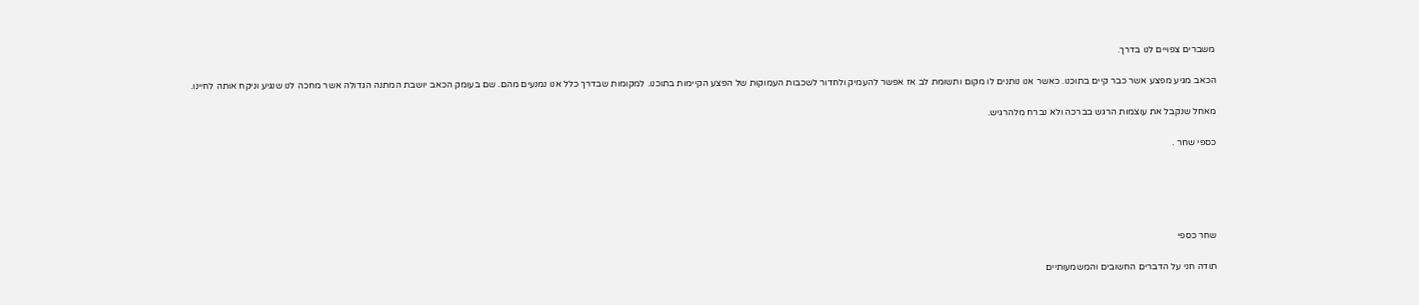משברים צפויים לנו בדרך.

הכאב מגיע מפצע אשר כבר קיים בתוכנו. כאשר אנו נותנים לו מקום ותשומת לב אז אפשר להעמיק ולחדור לשכבות העמוקות של הפצע הקיימות בתוכנו. למקומות שבדרך כלל אנו נמנעים מהם. שם בעומק הכאב יושבת המתנה הגדולה אשר מחכה לנו שנגיע וניקח אותה לחיינו.

מאחל שנקבל את עוצמות הרגש בברכה ולא נברח מלהרגיש.

כספי שחר .





שחר כספי

תודה חני על הדברים החשובים והמשמעותיים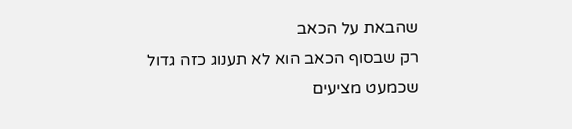שהבאת על הכאב
רק שבסוף הכאב הוא לא תענוג כזה גדול
שכמעט מציעים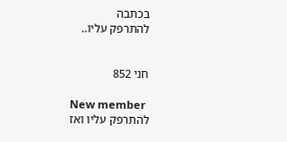בכתבה
להתרפק עליו..


חני 852

New member
להתרפק עליו ואז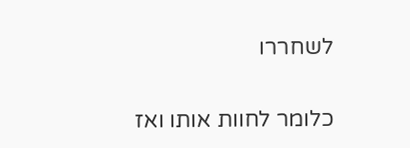לשחררו


כלומר לחוות אותו ואז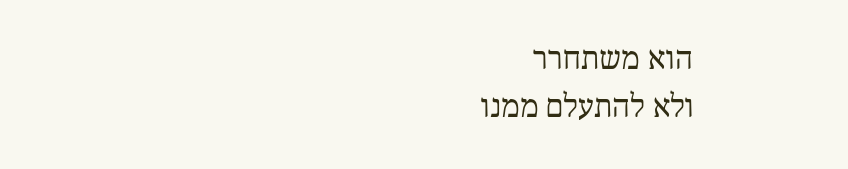הוא משתחרר
ולא להתעלם ממנו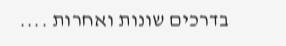בדרכים שונות ואחרות ....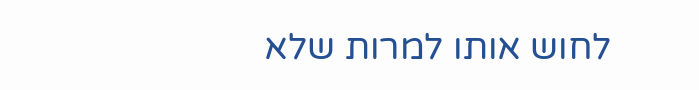לחוש אותו למרות שלא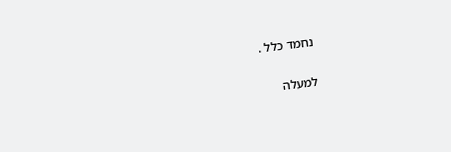נחמד כלל .

למעלה